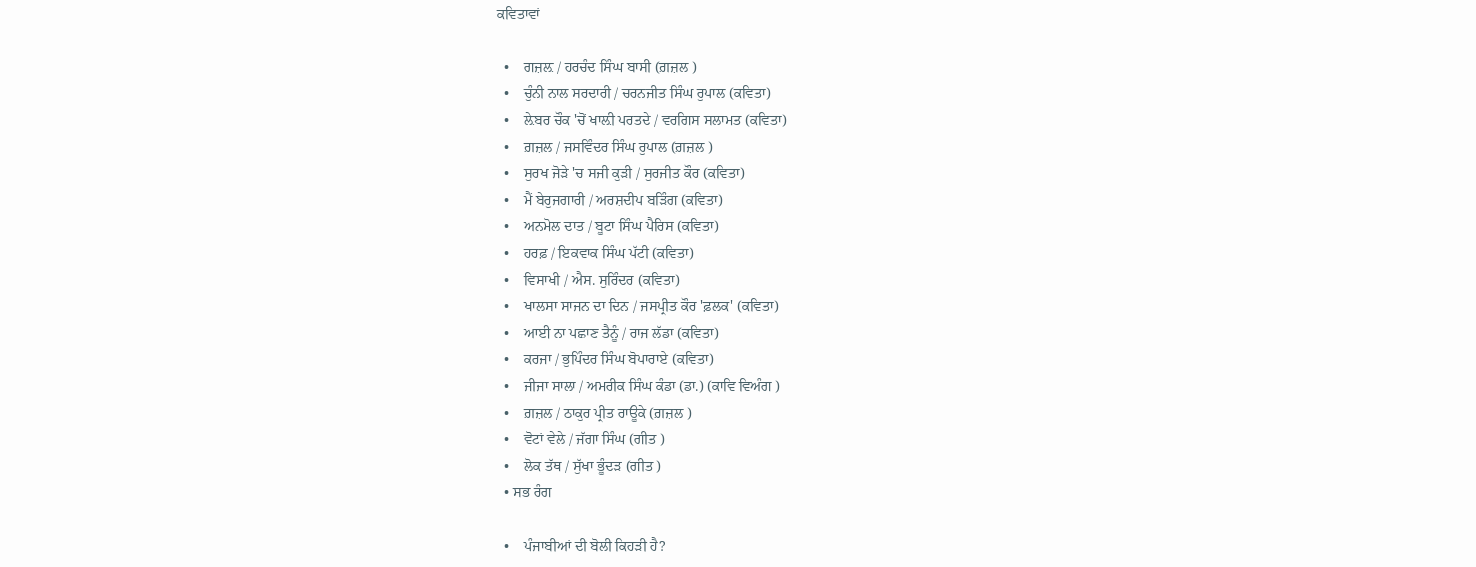ਕਵਿਤਾਵਾਂ

  •    ਗਜ਼ਲ਼ / ਹਰਚੰਦ ਸਿੰਘ ਬਾਸੀ (ਗ਼ਜ਼ਲ )
  •    ਚੁੰਨੀ ਨਾਲ ਸਰਦਾਰੀ / ਚਰਨਜੀਤ ਸਿੰਘ ਰੁਪਾਲ (ਕਵਿਤਾ)
  •    ਲ਼ੇਬਰ ਚੌਕ 'ਚੋਂ ਖਾਲ਼ੀ ਪਰਤਦੇ / ਵਰਗਿਸ ਸਲਾਮਤ (ਕਵਿਤਾ)
  •    ਗ਼ਜ਼ਲ / ਜਸਵਿੰਦਰ ਸਿੰਘ ਰੁਪਾਲ (ਗ਼ਜ਼ਲ )
  •    ਸੁਰਖ ਜੋੜੇ 'ਚ ਸਜੀ ਕੁੜੀ / ਸੁਰਜੀਤ ਕੌਰ (ਕਵਿਤਾ)
  •    ਮੈਂ ਬੇਰੁਜਗਾਰੀ / ਅਰਸ਼ਦੀਪ ਬੜਿੰਗ (ਕਵਿਤਾ)
  •    ਅਨਮੋਲ ਦਾਤ / ਬੂਟਾ ਸਿੰਘ ਪੈਰਿਸ (ਕਵਿਤਾ)
  •    ਹਰਫ਼ / ਇਕਵਾਕ ਸਿੰਘ ਪੱਟੀ (ਕਵਿਤਾ)
  •    ਵਿਸਾਖੀ / ਐਸ. ਸੁਰਿੰਦਰ (ਕਵਿਤਾ)
  •    ਖਾਲਸਾ ਸਾਜਨ ਦਾ ਦਿਨ / ਜਸਪ੍ਰੀਤ ਕੌਰ 'ਫ਼ਲਕ' (ਕਵਿਤਾ)
  •    ਆਈ ਨਾ ਪਛਾਣ ਤੈਨੂੰ / ਰਾਜ ਲੱਡਾ (ਕਵਿਤਾ)
  •    ਕਰਜਾ / ਭੁਪਿੰਦਰ ਸਿੰਘ ਬੋਪਾਰਾਏ (ਕਵਿਤਾ)
  •    ਜੀਜਾ ਸਾਲਾ / ਅਮਰੀਕ ਸਿੰਘ ਕੰਡਾ (ਡਾ.) (ਕਾਵਿ ਵਿਅੰਗ )
  •    ਗ਼ਜ਼ਲ / ਠਾਕੁਰ ਪ੍ਰੀਤ ਰਾਊਕੇ (ਗ਼ਜ਼ਲ )
  •    ਵੋਟਾਂ ਵੇਲੇ / ਜੱਗਾ ਸਿੰਘ (ਗੀਤ )
  •    ਲੋਕ ਤੱਥ / ਸੁੱਖਾ ਭੂੰਦੜ (ਗੀਤ )
  • ਸਭ ਰੰਗ

  •    ਪੰਜਾਬੀਆਂ ਦੀ ਬੋਲੀ ਕਿਹੜੀ ਹੈ?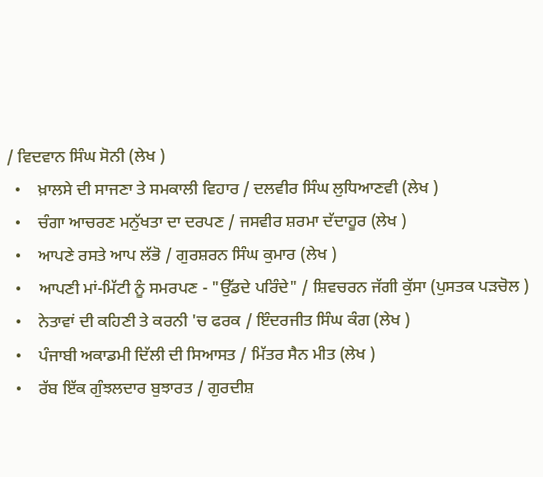/ ਵਿਦਵਾਨ ਸਿੰਘ ਸੋਨੀ (ਲੇਖ )
  •    ਖ਼ਾਲਸੇ ਦੀ ਸਾਜਣਾ ਤੇ ਸਮਕਾਲੀ ਵਿਹਾਰ / ਦਲਵੀਰ ਸਿੰਘ ਲੁਧਿਆਣਵੀ (ਲੇਖ )
  •    ਚੰਗਾ ਆਚਰਣ ਮਨੁੱਖਤਾ ਦਾ ਦਰਪਣ / ਜਸਵੀਰ ਸ਼ਰਮਾ ਦੱਦਾਹੂਰ (ਲੇਖ )
  •    ਆਪਣੇ ਰਸਤੇ ਆਪ ਲੱਭੋ / ਗੁਰਸ਼ਰਨ ਸਿੰਘ ਕੁਮਾਰ (ਲੇਖ )
  •    ਆਪਣੀ ਮਾਂ-ਮਿੱਟੀ ਨੂੰ ਸਮਰਪਣ - "ਉੱਡਦੇ ਪਰਿੰਦੇ" / ਸ਼ਿਵਚਰਨ ਜੱਗੀ ਕੁੱਸਾ (ਪੁਸਤਕ ਪੜਚੋਲ )
  •    ਨੇਤਾਵਾਂ ਦੀ ਕਹਿਣੀ ਤੇ ਕਰਨੀ 'ਚ ਫਰਕ / ਇੰਦਰਜੀਤ ਸਿੰਘ ਕੰਗ (ਲੇਖ )
  •    ਪੰਜਾਬੀ ਅਕਾਡਮੀ ਦਿੱਲੀ ਦੀ ਸਿਆਸਤ / ਮਿੱਤਰ ਸੈਨ ਮੀਤ (ਲੇਖ )
  •    ਰੱਬ ਇੱਕ ਗੁੰਝਲਦਾਰ ਬੁਝਾਰਤ / ਗੁਰਦੀਸ਼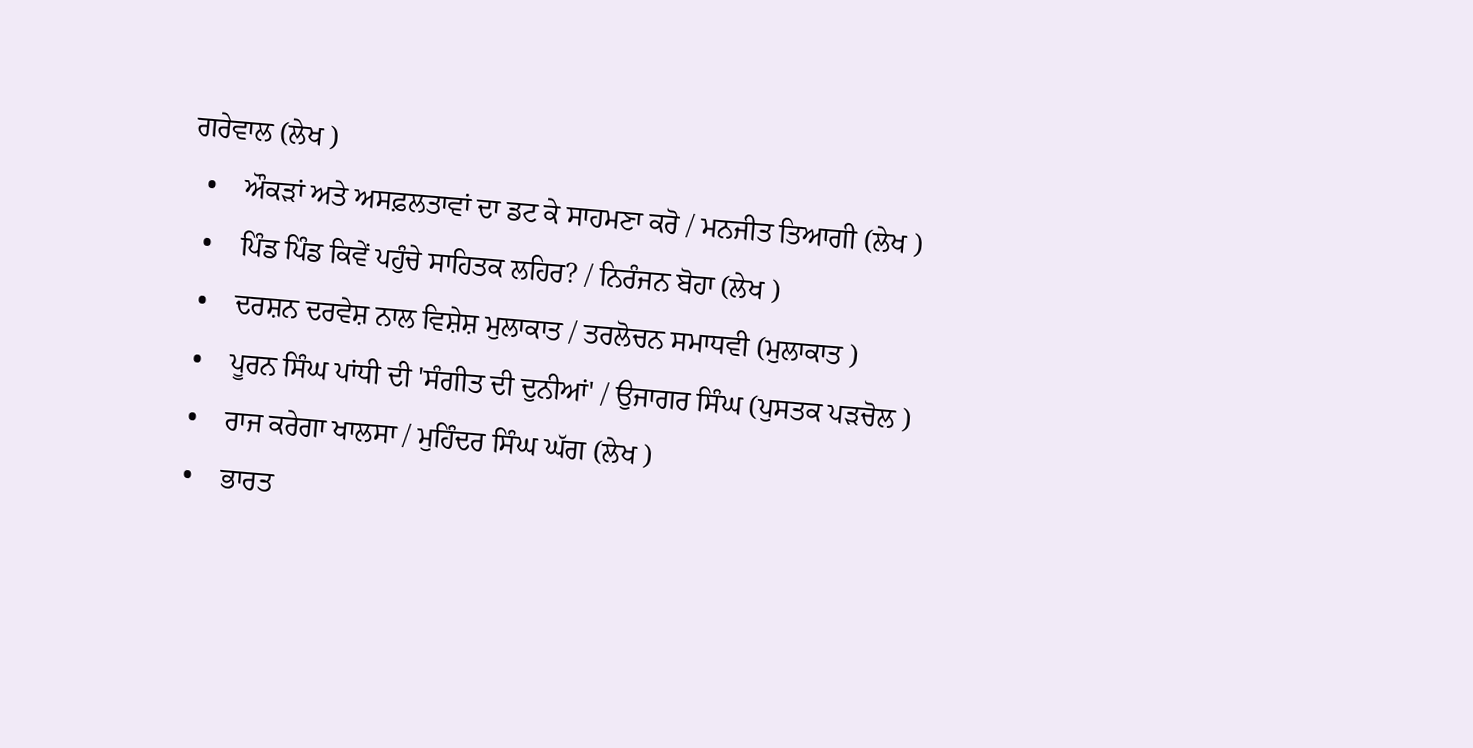ਗਰੇਵਾਲ (ਲੇਖ )
  •    ਔਕੜਾਂ ਅਤੇ ਅਸਫ਼ਲਤਾਵਾਂ ਦਾ ਡਟ ਕੇ ਸਾਹਮਣਾ ਕਰੋ / ਮਨਜੀਤ ਤਿਆਗੀ (ਲੇਖ )
  •    ਪਿੰਡ ਪਿੰਡ ਕਿਵੇਂ ਪਹੁੰਚੇ ਸਾਹਿਤਕ ਲਹਿਰ? / ਨਿਰੰਜਨ ਬੋਹਾ (ਲੇਖ )
  •    ਦਰਸ਼ਨ ਦਰਵੇਸ਼ ਨਾਲ ਵਿਸ਼ੇਸ਼ ਮੁਲਾਕਾਤ / ਤਰਲੋਚਨ ਸਮਾਧਵੀ (ਮੁਲਾਕਾਤ )
  •    ਪੂਰਨ ਸਿੰਘ ਪਾਂਧੀ ਦੀ 'ਸੰਗੀਤ ਦੀ ਦੁਨੀਆਂ' / ਉਜਾਗਰ ਸਿੰਘ (ਪੁਸਤਕ ਪੜਚੋਲ )
  •    ਰਾਜ ਕਰੇਗਾ ਖਾਲਸਾ / ਮੁਹਿੰਦਰ ਸਿੰਘ ਘੱਗ (ਲੇਖ )
  •    ਭਾਰਤ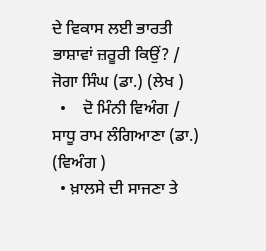ਦੇ ਵਿਕਾਸ ਲਈ ਭਾਰਤੀ ਭਾਸ਼ਾਵਾਂ ਜ਼ਰੂਰੀ ਕਿਉਂ? / ਜੋਗਾ ਸਿੰਘ (ਡਾ.) (ਲੇਖ )
  •    ਦੋ ਮਿੰਨੀ ਵਿਅੰਗ / ਸਾਧੂ ਰਾਮ ਲੰਗਿਆਣਾ (ਡਾ.) (ਵਿਅੰਗ )
  • ਖ਼ਾਲਸੇ ਦੀ ਸਾਜਣਾ ਤੇ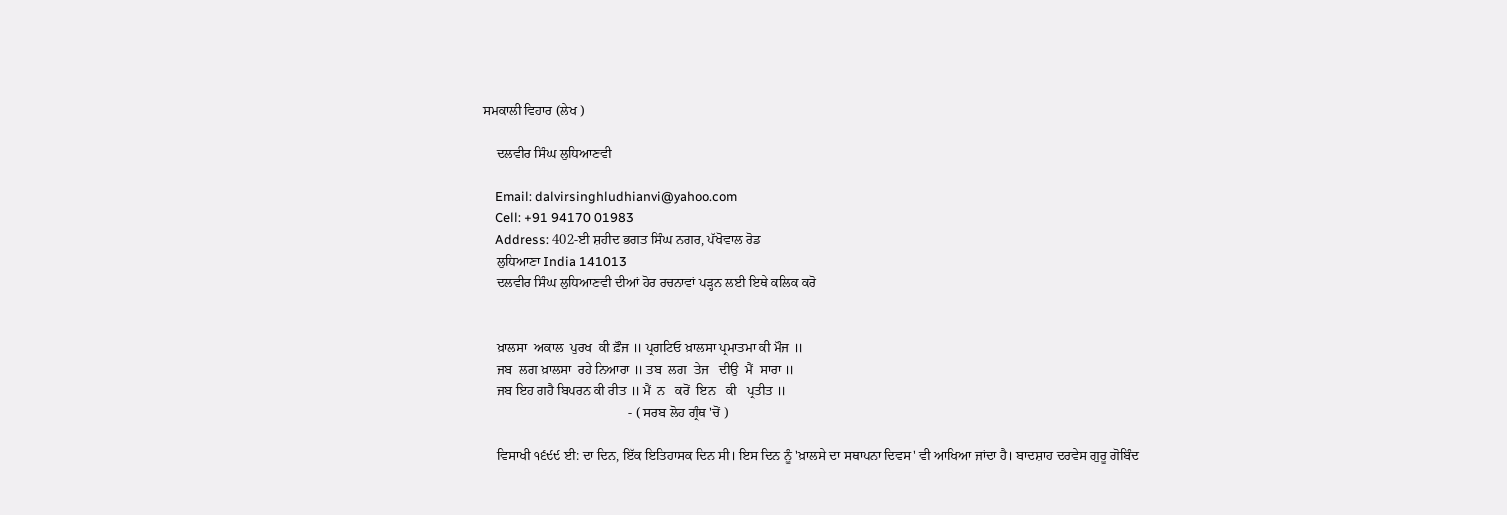ਸਮਕਾਲੀ ਵਿਹਾਰ (ਲੇਖ )

    ਦਲਵੀਰ ਸਿੰਘ ਲੁਧਿਆਣਵੀ

    Email: dalvirsinghludhianvi@yahoo.com
    Cell: +91 94170 01983
    Address: 402-ਈ ਸ਼ਹੀਦ ਭਗਤ ਸਿੰਘ ਨਗਰ, ਪੱਖੋਵਾਲ ਰੋਡ
    ਲੁਧਿਆਣਾ India 141013
    ਦਲਵੀਰ ਸਿੰਘ ਲੁਧਿਆਣਵੀ ਦੀਆਂ ਹੋਰ ਰਚਨਾਵਾਂ ਪੜ੍ਹਨ ਲਈ ਇਥੇ ਕਲਿਕ ਕਰੋ


    ਖ਼ਾਲਸਾ  ਅਕਾਲ  ਪੁਰਖ  ਕੀ ਫ਼ੌਜ ॥ ਪ੍ਰਗਟਿਓ ਖ਼ਾਲਸਾ ਪ੍ਰਮਾਤਮਾ ਕੀ ਮੌਜ ॥
    ਜਬ  ਲਗ ਖ਼ਾਲਸਾ  ਰਹੇ ਨਿਆਰਾ ॥ ਤਬ  ਲਗ  ਤੇਜ   ਦੀਉ  ਮੈਂ  ਸਾਰਾ ॥
    ਜਬ ਇਹ ਗਹੈ ਬਿਪਰਨ ਕੀ ਰੀਤ ॥ ਮੈਂ  ਨ   ਕਰੋਂ  ਇਨ   ਕੀ   ਪ੍ਰਤੀਤ ॥
                                           - ( ਸਰਬ ਲੋਹ ਗ੍ਰੰਥ 'ਚੋਂ )

    ਵਿਸਾਖੀ ੧੬੯੯ ਈ: ਦਾ ਦਿਨ, ਇੱਕ ਇਤਿਹਾਸਕ ਦਿਨ ਸੀ। ਇਸ ਦਿਨ ਨੂੰ 'ਖ਼ਾਲਸੇ ਦਾ ਸਥਾਪਨਾ ਦਿਵਸ' ਵੀ ਆਖਿਆ ਜਾਂਦਾ ਹੈ। ਬਾਦਸ਼ਾਹ ਦਰਵੇਸ ਗੁਰੂ ਗੋਬਿੰਦ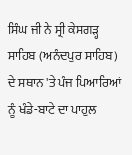ਸਿੰਘ ਜੀ ਨੇ ਸ੍ਰੀ ਕੇਸਗੜ੍ਹ ਸਾਹਿਬ (ਅਨੰਦਪੁਰ ਸਾਹਿਬ) ਦੇ ਸਥਾਨ 'ਤੇ ਪੰਜ ਪਿਆਰਿਆਂ ਨੂੰ ਖੰਡੇ-ਬਾਟੇ ਦਾ ਪਾਹੁਲ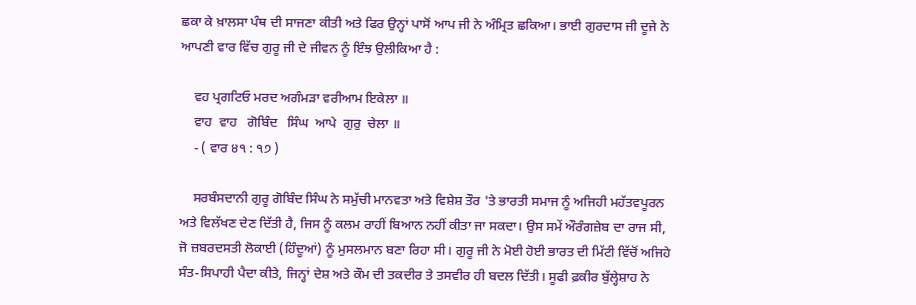ਛਕਾ ਕੇ ਖ਼ਾਲਸਾ ਪੰਥ ਦੀ ਸਾਜਣਾ ਕੀਤੀ ਅਤੇ ਫਿਰ ਉਨ੍ਹਾਂ ਪਾਸੋਂ ਆਪ ਜੀ ਨੇ ਅੰਮ੍ਰਿਤ ਛਕਿਆ। ਭਾਈ ਗੁਰਦਾਸ ਜੀ ਦੂਜੇ ਨੇ ਆਪਣੀ ਵਾਰ ਵਿੱਚ ਗੁਰੂ ਜੀ ਦੇ ਜੀਵਨ ਨੂੰ ਇੰਝ ਉਲੀਕਿਆ ਹੈ :

    ਵਹ ਪ੍ਰਗਟਿਓ ਮਰਦ ਅਗੰਮੜਾ ਵਰੀਆਮ ਇਕੇਲਾ ॥
    ਵਾਹ  ਵਾਹ   ਗੋਬਿੰਦ   ਸਿੰਘ  ਆਪੇ  ਗੁਰੁ  ਚੇਲਾ ॥
    - ( ਵਾਰ ੪੧ : ੧੭ )

    ਸਰਬੰਸਦਾਨੀ ਗੁਰੂ ਗੋਬਿੰਦ ਸਿੰਘ ਨੇ ਸਮੁੱਚੀ ਮਾਨਵਤਾ ਅਤੇ ਵਿਸ਼ੇਸ਼ ਤੌਰ 'ਤੇ ਭਾਰਤੀ ਸਮਾਜ ਨੂੰ ਅਜਿਹੀ ਮਹੱਤਵਪੂਰਨ ਅਤੇ ਵਿਲੱਖਣ ਦੇਣ ਦਿੱਤੀ ਹੈ, ਜਿਸ ਨੂੰ ਕਲਮ ਰਾਹੀਂ ਬਿਆਨ ਨਹੀਂ ਕੀਤਾ ਜਾ ਸਕਦਾ। ਉਸ ਸਮੇਂ ਔਰੰਗਜ਼ੇਬ ਦਾ ਰਾਜ ਸੀ, ਜੋ ਜ਼ਬਰਦਸਤੀ ਲੋਕਾਈ (ਹਿੰਦੂਆਂ) ਨੂੰ ਮੁਸਲਮਾਨ ਬਣਾ ਰਿਹਾ ਸੀ। ਗੁਰੂ ਜੀ ਨੇ ਮੋਈ ਹੋਈ ਭਾਰਤ ਦੀ ਮਿੱਟੀ ਵਿੱਚੋਂ ਅਜਿਹੇ ਸੰਤ-ਸਿਪਾਹੀ ਪੈਦਾ ਕੀਤੇ, ਜਿਨ੍ਹਾਂ ਦੇਸ਼ ਅਤੇ ਕੌਮ ਦੀ ਤਕਦੀਰ ਤੇ ਤਸਵੀਰ ਹੀ ਬਦਲ ਦਿੱਤੀ। ਸੂਫੀ ਫ਼ਕੀਰ ਬੁੱਲ੍ਹੇਸ਼ਾਹ ਨੇ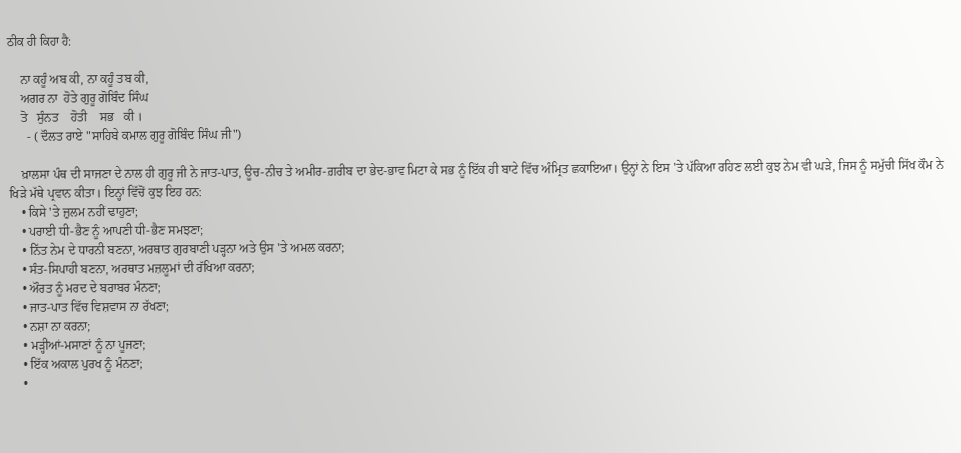ਠੀਕ ਹੀ ਕਿਹਾ ਹੈ:

    ਨਾ ਕਹੂੰ ਅਬ ਕੀ, ਨਾ ਕਹੂੰ ਤਬ ਕੀ,
    ਅਗਰ ਨਾ  ਹੋਤੇ ਗੁਰੂ ਗੋਬਿੰਦ ਸਿੰਘ
    ਤੋ   ਸੁੰਨਤ    ਹੋਤੀ    ਸਭ   ਕੀ ।
      - ( ਦੌਲਤ ਰਾਏ "ਸਾਹਿਬੇ ਕਮਾਲ ਗੁਰੂ ਗੋਬਿੰਦ ਸਿੰਘ ਜੀ")

    ਖ਼ਾਲਸਾ ਪੰਥ ਦੀ ਸਾਜਣਾ ਦੇ ਨਾਲ ਹੀ ਗੁਰੂ ਜੀ ਨੇ ਜਾਤ-ਪਾਤ, ਊਚ-ਨੀਚ ਤੇ ਅਮੀਰ-ਗ਼ਰੀਬ ਦਾ ਭੇਦ-ਭਾਵ ਮਿਟਾ ਕੇ ਸਭ ਨੂੰ ਇੱਕ ਹੀ ਬਾਟੇ ਵਿੱਚ ਅੰਮ੍ਰਿਤ ਛਕਾਇਆ। ਉਨ੍ਹਾਂ ਨੇ ਇਸ 'ਤੇ ਪੱਕਿਆ ਰਹਿਣ ਲਈ ਕੁਝ ਨੇਮ ਵੀ ਘੜੇ, ਜਿਸ ਨੂੰ ਸਮੁੱਚੀ ਸਿੱਖ ਕੌਮ ਨੇ ਖਿੜੇ ਮੱਥੇ ਪ੍ਰਵਾਨ ਕੀਤਾ। ਇਨ੍ਹਾਂ ਵਿੱਚੋਂ ਕੁਝ ਇਹ ਹਨ:
    • ਕਿਸੇ 'ਤੇ ਜ਼ੁਲਮ ਨਹੀਂ ਢਾਹੁਣਾ;
    • ਪਰਾਈ ਧੀ-ਭੈਣ ਨੂੰ ਆਪਣੀ ਧੀ-ਭੈਣ ਸਮਝਣਾ;
    • ਨਿੱਤ ਨੇਮ ਦੇ ਧਾਰਨੀ ਬਣਨਾ, ਅਰਥਾਤ ਗੁਰਬਾਣੀ ਪੜ੍ਹਨਾ ਅਤੇ ਉਸ 'ਤੇ ਅਮਲ ਕਰਨਾ;
    • ਸੰਤ-ਸਿਪਾਹੀ ਬਣਨਾ, ਅਰਥਾਤ ਮਜ਼ਲੂਮਾਂ ਦੀ ਰੱਖਿਆ ਕਰਨਾ;
    • ਔਰਤ ਨੂੰ ਮਰਦ ਦੇ ਬਰਾਬਰ ਮੰਨਣਾ;
    • ਜਾਤ-ਪਾਤ ਵਿੱਚ ਵਿਸ਼ਵਾਸ ਨਾ ਰੱਖਣਾ;
    • ਨਸ਼ਾ ਨਾ ਕਰਨਾ;
    • ਮੜ੍ਹੀਆਂ-ਮਸਾਣਾਂ ਨੂੰ ਨਾ ਪੂਜਣਾ;
    • ਇੱਕ ਅਕਾਲ ਪੁਰਖ ਨੂੰ ਮੰਨਣਾ;
    •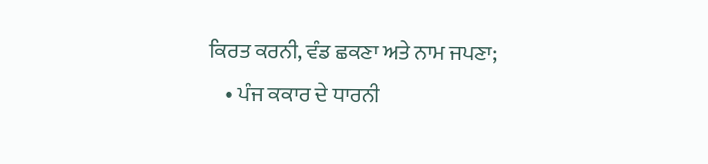ਕਿਰਤ ਕਰਨੀ, ਵੰਡ ਛਕਣਾ ਅਤੇ ਨਾਮ ਜਪਣਾ;
    • ਪੰਜ ਕਕਾਰ ਦੇ ਧਾਰਨੀ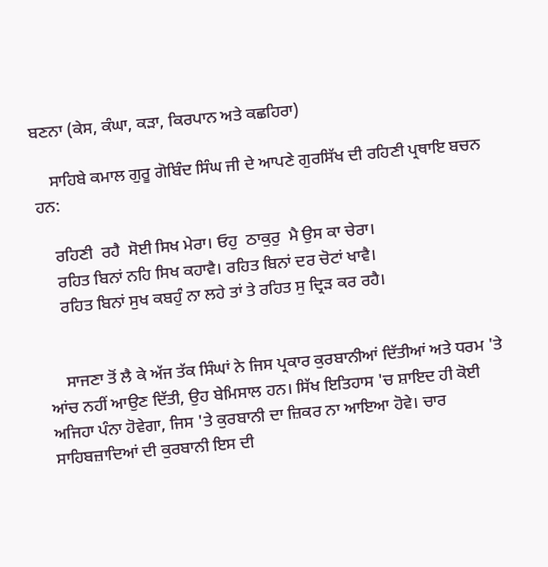ਬਣਨਾ (ਕੇਸ, ਕੰਘਾ, ਕੜਾ, ਕਿਰਪਾਨ ਅਤੇ ਕਛਹਿਰਾ)

    ਸਾਹਿਬੇ ਕਮਾਲ ਗੁਰੂ ਗੋਬਿੰਦ ਸਿੰਘ ਜੀ ਦੇ ਆਪਣੇ ਗੁਰਸਿੱਖ ਦੀ ਰਹਿਣੀ ਪ੍ਰਥਾਇ ਬਚਨ ਹਨ:

    ਰਹਿਣੀ  ਰਹੈ  ਸੋਈ ਸਿਖ ਮੇਰਾ। ਓਹੁ  ਠਾਕੁਰੁ  ਮੈ ਉਸ ਕਾ ਚੇਰਾ।
    ਰਹਿਤ ਬਿਨਾਂ ਨਹਿ ਸਿਖ ਕਹਾਵੈ। ਰਹਿਤ ਬਿਨਾਂ ਦਰ ਚੋਟਾਂ ਖਾਵੈ।
    ਰਹਿਤ ਬਿਨਾਂ ਸੁਖ ਕਬਹੁੰ ਨਾ ਲਹੇ ਤਾਂ ਤੇ ਰਹਿਤ ਸੁ ਦ੍ਰਿੜ ਕਰ ਰਹੈ।


    ਸਾਜਣਾ ਤੋਂ ਲੈ ਕੇ ਅੱਜ ਤੱਕ ਸਿੰਘਾਂ ਨੇ ਜਿਸ ਪ੍ਰਕਾਰ ਕੁਰਬਾਨੀਆਂ ਦਿੱਤੀਆਂ ਅਤੇ ਧਰਮ 'ਤੇ ਆਂਚ ਨਹੀਂ ਆਉਣ ਦਿੱਤੀ, ਉਹ ਬੇਮਿਸਾਲ ਹਨ। ਸਿੱਖ ਇਤਿਹਾਸ 'ਚ ਸ਼ਾਇਦ ਹੀ ਕੋਈ ਅਜਿਹਾ ਪੰਨਾ ਹੋਵੇਗਾ, ਜਿਸ 'ਤੇ ਕੁਰਬਾਨੀ ਦਾ ਜ਼ਿਕਰ ਨਾ ਆਇਆ ਹੋਵੇ। ਚਾਰ ਸਾਹਿਬਜ਼ਾਦਿਆਂ ਦੀ ਕੁਰਬਾਨੀ ਇਸ ਦੀ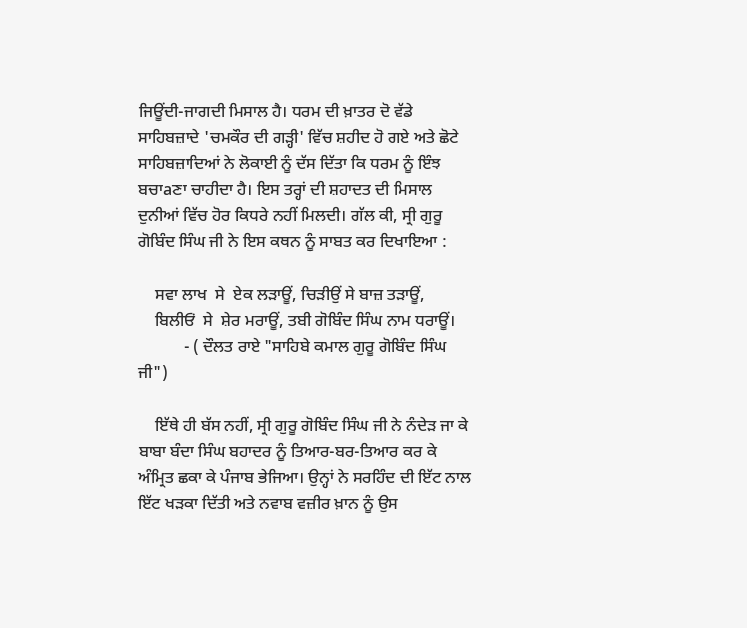ਜਿਊਂਦੀ-ਜਾਗਦੀ ਮਿਸਾਲ ਹੈ। ਧਰਮ ਦੀ ਖ਼ਾਤਰ ਦੋ ਵੱਡੇ ਸਾਹਿਬਜ਼ਾਦੇ 'ਚਮਕੌਰ ਦੀ ਗੜ੍ਹੀ' ਵਿੱਚ ਸ਼ਹੀਦ ਹੋ ਗਏ ਅਤੇ ਛੋਟੇ ਸਾਹਿਬਜ਼ਾਦਿਆਂ ਨੇ ਲੋਕਾਈ ਨੂੰ ਦੱਸ ਦਿੱਤਾ ਕਿ ਧਰਮ ਨੂੰ ਇੰਝ ਬਚਾaਣਾ ਚਾਹੀਦਾ ਹੈ। ਇਸ ਤਰ੍ਹਾਂ ਦੀ ਸ਼ਹਾਦਤ ਦੀ ਮਿਸਾਲ ਦੁਨੀਆਂ ਵਿੱਚ ਹੋਰ ਕਿਧਰੇ ਨਹੀਂ ਮਿਲਦੀ। ਗੱਲ ਕੀ, ਸ੍ਰੀ ਗੁਰੂ ਗੋਬਿੰਦ ਸਿੰਘ ਜੀ ਨੇ ਇਸ ਕਥਨ ਨੂੰ ਸਾਬਤ ਕਰ ਦਿਖਾਇਆ :

    ਸਵਾ ਲਾਖ  ਸੇ  ਏਕ ਲੜਾਊਂ, ਚਿੜੀਉਂ ਸੇ ਬਾਜ਼ ਤੜਾਊਂ,
    ਬਿਲੀਓਂ  ਸੇ  ਸ਼ੇਰ ਮਰਾਊਂ, ਤਬੀ ਗੋਬਿੰਦ ਸਿੰਘ ਨਾਮ ਧਰਾਊਂ।
           - ( ਦੌਲਤ ਰਾਏ "ਸਾਹਿਬੇ ਕਮਾਲ ਗੁਰੂ ਗੋਬਿੰਦ ਸਿੰਘ ਜੀ")

    ਇੱਥੇ ਹੀ ਬੱਸ ਨਹੀਂ, ਸ੍ਰੀ ਗੁਰੂ ਗੋਬਿੰਦ ਸਿੰਘ ਜੀ ਨੇ ਨੰਦੇੜ ਜਾ ਕੇ ਬਾਬਾ ਬੰਦਾ ਸਿੰਘ ਬਹਾਦਰ ਨੂੰ ਤਿਆਰ-ਬਰ-ਤਿਆਰ ਕਰ ਕੇ ਅੰਮ੍ਰਿਤ ਛਕਾ ਕੇ ਪੰਜਾਬ ਭੇਜਿਆ। ਉਨ੍ਹਾਂ ਨੇ ਸਰਹਿੰਦ ਦੀ ਇੱਟ ਨਾਲ ਇੱਟ ਖੜਕਾ ਦਿੱਤੀ ਅਤੇ ਨਵਾਬ ਵਜ਼ੀਰ ਖ਼ਾਨ ਨੂੰ ਉਸ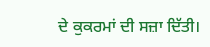ਦੇ ਕੁਕਰਮਾਂ ਦੀ ਸਜ਼ਾ ਦਿੱਤੀ।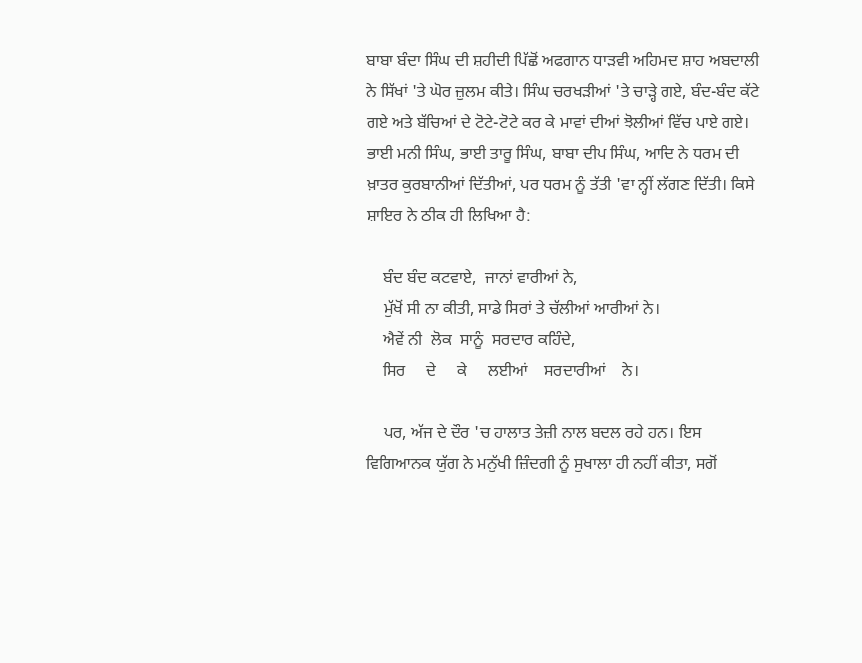ਬਾਬਾ ਬੰਦਾ ਸਿੰਘ ਦੀ ਸ਼ਹੀਦੀ ਪਿੱਛੋਂ ਅਫਗਾਨ ਧਾੜਵੀ ਅਹਿਮਦ ਸ਼ਾਹ ਅਬਦਾਲੀ ਨੇ ਸਿੱਖਾਂ 'ਤੇ ਘੋਰ ਜ਼ੁਲਮ ਕੀਤੇ। ਸਿੰਘ ਚਰਖੜੀਆਂ 'ਤੇ ਚਾੜ੍ਹੇ ਗਏ, ਬੰਦ-ਬੰਦ ਕੱਟੇ ਗਏ ਅਤੇ ਬੱਚਿਆਂ ਦੇ ਟੋਟੇ-ਟੋਟੇ ਕਰ ਕੇ ਮਾਵਾਂ ਦੀਆਂ ਝੋਲੀਆਂ ਵਿੱਚ ਪਾਏ ਗਏ। ਭਾਈ ਮਨੀ ਸਿੰਘ, ਭਾਈ ਤਾਰੂ ਸਿੰਘ, ਬਾਬਾ ਦੀਪ ਸਿੰਘ, ਆਦਿ ਨੇ ਧਰਮ ਦੀ ਖ਼ਾਤਰ ਕੁਰਬਾਨੀਆਂ ਦਿੱਤੀਆਂ, ਪਰ ਧਰਮ ਨੂੰ ਤੱਤੀ 'ਵਾ ਨ੍ਹੀਂ ਲੱਗਣ ਦਿੱਤੀ। ਕਿਸੇ ਸ਼ਾਇਰ ਨੇ ਠੀਕ ਹੀ ਲਿਖਿਆ ਹੈ:

    ਬੰਦ ਬੰਦ ਕਟਵਾਏ,  ਜਾਨਾਂ ਵਾਰੀਆਂ ਨੇ,
    ਮੁੱਖੋਂ ਸੀ ਨਾ ਕੀਤੀ, ਸਾਡੇ ਸਿਰਾਂ ਤੇ ਚੱਲੀਆਂ ਆਰੀਆਂ ਨੇ।
    ਐਵੇਂ ਨੀ  ਲੋਕ  ਸਾਨੂੰ  ਸਰਦਾਰ ਕਹਿੰਦੇ,
    ਸਿਰ     ਦੇ     ਕੇ     ਲਈਆਂ    ਸਰਦਾਰੀਆਂ    ਨੇ।

    ਪਰ, ਅੱਜ ਦੇ ਦੌਰ 'ਚ ਹਾਲਾਤ ਤੇਜ਼ੀ ਨਾਲ ਬਦਲ ਰਹੇ ਹਨ। ਇਸ ਵਿਗਿਆਨਕ ਯੁੱਗ ਨੇ ਮਨੁੱਖੀ ਜ਼ਿੰਦਗੀ ਨੂੰ ਸੁਖਾਲਾ ਹੀ ਨਹੀਂ ਕੀਤਾ, ਸਗੋਂ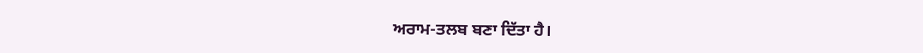ਅਰਾਮ-ਤਲਬ ਬਣਾ ਦਿੱਤਾ ਹੈ।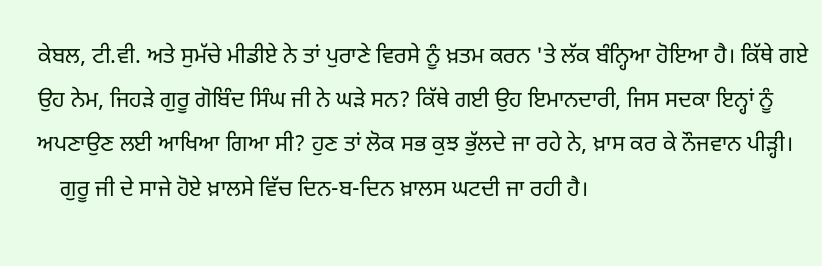ਕੇਬਲ, ਟੀ.ਵੀ. ਅਤੇ ਸੁਮੱਚੇ ਮੀਡੀਏ ਨੇ ਤਾਂ ਪੁਰਾਣੇ ਵਿਰਸੇ ਨੂੰ ਖ਼ਤਮ ਕਰਨ 'ਤੇ ਲੱਕ ਬੰਨ੍ਹਿਆ ਹੋਇਆ ਹੈ। ਕਿੱਥੇ ਗਏ ਉਹ ਨੇਮ, ਜਿਹੜੇ ਗੁਰੂ ਗੋਬਿੰਦ ਸਿੰਘ ਜੀ ਨੇ ਘੜੇ ਸਨ? ਕਿੱਥੇ ਗਈ ਉਹ ਇਮਾਨਦਾਰੀ, ਜਿਸ ਸਦਕਾ ਇਨ੍ਹਾਂ ਨੂੰ ਅਪਣਾਉਣ ਲਈ ਆਖਿਆ ਗਿਆ ਸੀ? ਹੁਣ ਤਾਂ ਲੋਕ ਸਭ ਕੁਝ ਭੁੱਲਦੇ ਜਾ ਰਹੇ ਨੇ, ਖ਼ਾਸ ਕਰ ਕੇ ਨੌਜਵਾਨ ਪੀੜ੍ਹੀ।
    ਗੁਰੂ ਜੀ ਦੇ ਸਾਜੇ ਹੋਏ ਖ਼ਾਲਸੇ ਵਿੱਚ ਦਿਨ-ਬ-ਦਿਨ ਖ਼ਾਲਸ ਘਟਦੀ ਜਾ ਰਹੀ ਹੈ।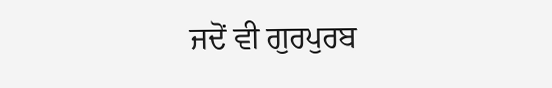ਜਦੋਂ ਵੀ ਗੁਰਪੁਰਬ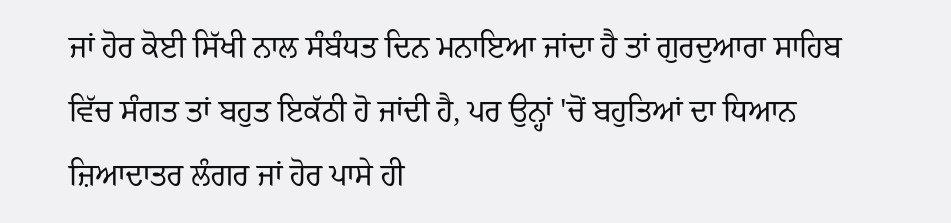ਜਾਂ ਹੋਰ ਕੋਈ ਸਿੱਖੀ ਨਾਲ ਸੰਬੰਧਤ ਦਿਨ ਮਨਾਇਆ ਜਾਂਦਾ ਹੈ ਤਾਂ ਗੁਰਦੁਆਰਾ ਸਾਹਿਬ ਵਿੱਚ ਸੰਗਤ ਤਾਂ ਬਹੁਤ ਇਕੱਠੀ ਹੋ ਜਾਂਦੀ ਹੈ, ਪਰ ਉਨ੍ਹਾਂ 'ਚੋਂ ਬਹੁਤਿਆਂ ਦਾ ਧਿਆਨ ਜ਼ਿਆਦਾਤਰ ਲੰਗਰ ਜਾਂ ਹੋਰ ਪਾਸੇ ਹੀ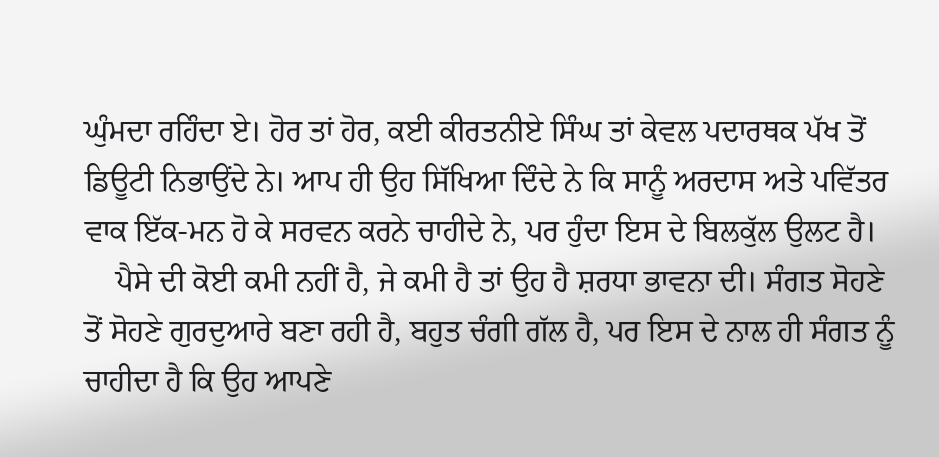ਘੁੰਮਦਾ ਰਹਿੰਦਾ ਏ। ਹੋਰ ਤਾਂ ਹੋਰ, ਕਈ ਕੀਰਤਨੀਏ ਸਿੰਘ ਤਾਂ ਕੇਵਲ ਪਦਾਰਥਕ ਪੱਖ ਤੋਂ ਡਿਊਟੀ ਨਿਭਾਉਂਦੇ ਨੇ। ਆਪ ਹੀ ਉਹ ਸਿੱਖਿਆ ਦਿੰਦੇ ਨੇ ਕਿ ਸਾਨੂੰ ਅਰਦਾਸ ਅਤੇ ਪਵਿੱਤਰ ਵਾਕ ਇੱਕ-ਮਨ ਹੋ ਕੇ ਸਰਵਨ ਕਰਨੇ ਚਾਹੀਦੇ ਨੇ, ਪਰ ਹੁੰਦਾ ਇਸ ਦੇ ਬਿਲਕੁੱਲ ਉਲਟ ਹੈ।
    ਪੈਸੇ ਦੀ ਕੋਈ ਕਮੀ ਨਹੀਂ ਹੈ, ਜੇ ਕਮੀ ਹੈ ਤਾਂ ਉਹ ਹੈ ਸ਼ਰਧਾ ਭਾਵਨਾ ਦੀ। ਸੰਗਤ ਸੋਹਣੇ ਤੋਂ ਸੋਹਣੇ ਗੁਰਦੁਆਰੇ ਬਣਾ ਰਹੀ ਹੈ, ਬਹੁਤ ਚੰਗੀ ਗੱਲ ਹੈ, ਪਰ ਇਸ ਦੇ ਨਾਲ ਹੀ ਸੰਗਤ ਨੂੰ ਚਾਹੀਦਾ ਹੈ ਕਿ ਉਹ ਆਪਣੇ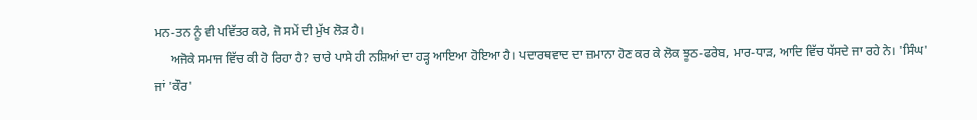ਮਨ-ਤਨ ਨੂੰ ਵੀ ਪਵਿੱਤਰ ਕਰੇ, ਜੋ ਸਮੇਂ ਦੀ ਮੁੱਖ ਲੋੜ ਹੈ।
     ਅਜੋਕੇ ਸਮਾਜ ਵਿੱਚ ਕੀ ਹੋ ਰਿਹਾ ਹੈ? ਚਾਰੇ ਪਾਸੇ ਹੀ ਨਸ਼ਿਆਂ ਦਾ ਹੜ੍ਹ ਆਇਆ ਹੋਇਆ ਹੈ। ਪਦਾਰਥਵਾਦ ਦਾ ਜ਼ਮਾਨਾ ਹੋਣ ਕਰ ਕੇ ਲੋਕ ਝੂਠ-ਫਰੇਬ, ਮਾਰ-ਧਾੜ, ਆਦਿ ਵਿੱਚ ਧੱਸਦੇ ਜਾ ਰਹੇ ਨੇ। 'ਸਿੰਘ' ਜਾਂ 'ਕੌਰ'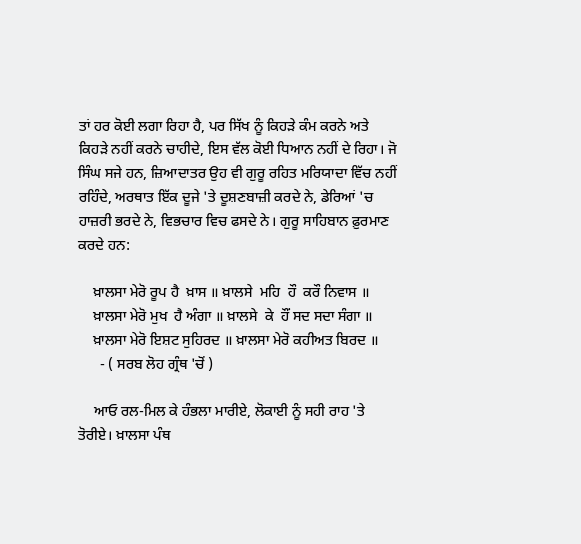ਤਾਂ ਹਰ ਕੋਈ ਲਗਾ ਰਿਹਾ ਹੈ, ਪਰ ਸਿੱਖ ਨੂੰ ਕਿਹੜੇ ਕੰਮ ਕਰਨੇ ਅਤੇ ਕਿਹੜੇ ਨਹੀਂ ਕਰਨੇ ਚਾਹੀਦੇ, ਇਸ ਵੱਲ ਕੋਈ ਧਿਆਨ ਨਹੀਂ ਦੇ ਰਿਹਾ। ਜੋ ਸਿੰਘ ਸਜੇ ਹਨ, ਜ਼ਿਆਦਾਤਰ ਉਹ ਵੀ ਗੁਰੂ ਰਹਿਤ ਮਰਿਯਾਦਾ ਵਿੱਚ ਨਹੀਂ ਰਹਿੰਦੇ, ਅਰਥਾਤ ਇੱਕ ਦੂਜੇ 'ਤੇ ਦੂਸ਼ਣਬਾਜ਼ੀ ਕਰਦੇ ਨੇ, ਡੇਰਿਆਂ 'ਚ ਹਾਜ਼ਰੀ ਭਰਦੇ ਨੇ, ਵਿਭਚਾਰ ਵਿਚ ਫਸਦੇ ਨੇ। ਗੁਰੂ ਸਾਹਿਬਾਨ ਫ਼ੁਰਮਾਣ ਕਰਦੇ ਹਨ:

    ਖ਼ਾਲਸਾ ਮੇਰੋ ਰੂਪ ਹੈ  ਖ਼ਾਸ ॥ ਖ਼ਾਲਸੇ  ਮਹਿ  ਹੌ  ਕਰੌ ਨਿਵਾਸ ॥
    ਖ਼ਾਲਸਾ ਮੇਰੋ ਮੁਖ  ਹੈ ਅੰਗਾ ॥ ਖ਼ਾਲਸੇ  ਕੇ  ਹੌਂ ਸਦ ਸਦਾ ਸੰਗਾ ॥
    ਖ਼ਾਲਸਾ ਮੇਰੋ ਇਸ਼ਟ ਸੁਹਿਰਦ ॥ ਖ਼ਾਲਸਾ ਮੇਰੋ ਕਹੀਅਤ ਬਿਰਦ ॥
      - ( ਸਰਬ ਲੋਹ ਗ੍ਰੰਥ 'ਚੋਂ )

    ਆਓ ਰਲ-ਮਿਲ ਕੇ ਹੰਭਲਾ ਮਾਰੀਏ, ਲੋਕਾਈ ਨੂੰ ਸਹੀ ਰਾਹ 'ਤੇ ਤੋਰੀਏ। ਖ਼ਾਲਸਾ ਪੰਥ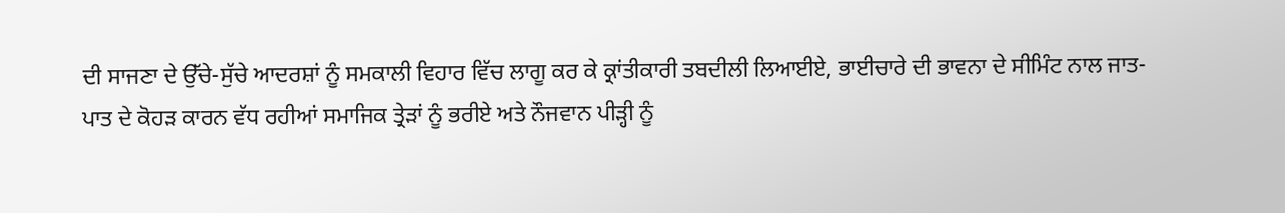ਦੀ ਸਾਜਣਾ ਦੇ ਉੱਚੇ-ਸੁੱਚੇ ਆਦਰਸ਼ਾਂ ਨੂੰ ਸਮਕਾਲੀ ਵਿਹਾਰ ਵਿੱਚ ਲਾਗੂ ਕਰ ਕੇ ਕ੍ਰਾਂਤੀਕਾਰੀ ਤਬਦੀਲੀ ਲਿਆਈਏ, ਭਾਈਚਾਰੇ ਦੀ ਭਾਵਨਾ ਦੇ ਸੀਮਿੰਟ ਨਾਲ ਜਾਤ-ਪਾਤ ਦੇ ਕੋਹੜ ਕਾਰਨ ਵੱਧ ਰਹੀਆਂ ਸਮਾਜਿਕ ਤ੍ਰੇੜਾਂ ਨੂੰ ਭਰੀਏ ਅਤੇ ਨੌਜਵਾਨ ਪੀੜ੍ਹੀ ਨੂੰ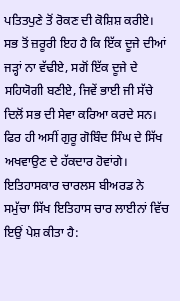ਪਤਿਤਪੁਣੇ ਤੋਂ ਰੋਕਣ ਦੀ ਕੋਸ਼ਿਸ਼ ਕਰੀਏ। ਸਭ ਤੋਂ ਜ਼ਰੂਰੀ ਇਹ ਹੈ ਕਿ ਇੱਕ ਦੂਜੇ ਦੀਆਂ ਜੜ੍ਹਾਂ ਨਾ ਵੱਢੀਏ, ਸਗੋਂ ਇੱਕ ਦੂਜੇ ਦੇ ਸਹਿਯੋਗੀ ਬਣੀਏ, ਜਿਵੇਂ ਭਾਈ ਜੀ ਸੱਚੇ ਦਿਲੋਂ ਸਭ ਦੀ ਸੇਵਾ ਕਰਿਆ ਕਰਦੇ ਸਨ। ਫਿਰ ਹੀ ਅਸੀਂ ਗੁਰੂ ਗੋਬਿੰਦ ਸਿੰਘ ਦੇ ਸਿੱਖ ਅਖਵਾਉਣ ਦੇ ਹੱਕਦਾਰ ਹੋਵਾਂਗੇ। ਇਤਿਹਾਸਕਾਰ ਚਾਰਲਸ ਬੀਅਰਡ ਨੇ ਸਮੁੱਚਾ ਸਿੱਖ ਇਤਿਹਾਸ ਚਾਰ ਲਾਈਨਾਂ ਵਿੱਚ ਇਉਂ ਪੇਸ਼ ਕੀਤਾ ਹੈ: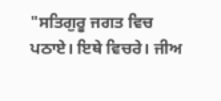"ਸਤਿਗੁਰੂ ਜਗਤ ਵਿਚ ਪਠਾਏ। ਇਥੇ ਵਿਚਰੇ। ਜੀਅ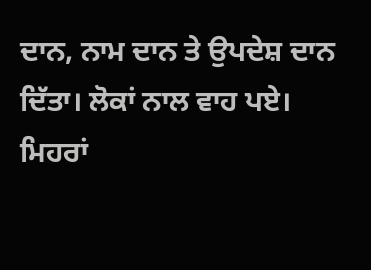ਦਾਨ, ਨਾਮ ਦਾਨ ਤੇ ਉਪਦੇਸ਼ ਦਾਨ ਦਿੱਤਾ। ਲੋਕਾਂ ਨਾਲ ਵਾਹ ਪਏ। ਮਿਹਰਾਂ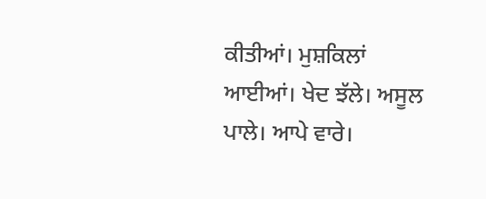ਕੀਤੀਆਂ। ਮੁਸ਼ਕਿਲਾਂ ਆਈਆਂ। ਖੇਦ ਝੱਲੇ। ਅਸੂਲ ਪਾਲੇ। ਆਪੇ ਵਾਰੇ।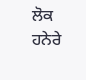ਲੋਕ ਹਨੇਰੇ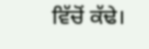ਵਿੱਚੋਂ ਕੱਢੇ।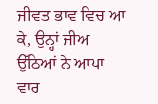ਜੀਵਤ ਭਾਵ ਵਿਚ ਆ ਕੇ, ਉਨ੍ਹਾਂ ਜੀਅ ਉੱਠਿਆਂ ਨੇ ਆਪਾ ਵਾਰ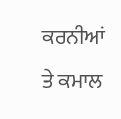ਕਰਨੀਆਂ ਤੇ ਕਮਾਲ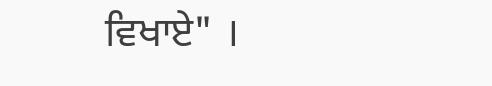ਵਿਖਾਏ" ।